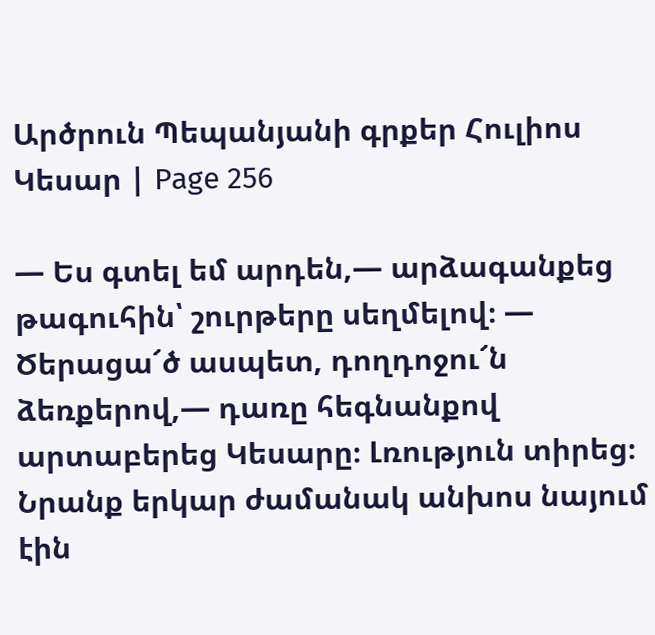Արծրուն Պեպանյանի գրքեր Հուլիոս Կեսար | Page 256

— Ես գտել եմ արդեն,— արձագանքեց թագուհին՝ շուրթերը սեղմելով։ — Ծերացա՜ծ ասպետ, դողդոջու՜ն ձեռքերով,— դառը հեգնանքով արտաբերեց Կեսարը։ Լռություն տիրեց։ Նրանք երկար ժամանակ անխոս նայում էին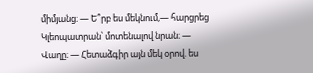միմյանց։ — Ե՞րբ ես մեկնում,― հարցրեց Կլեոպատրան՝ մոտենալով նրան։ — Վաղը։ — Հետաձգիր այն մեկ օրով. ես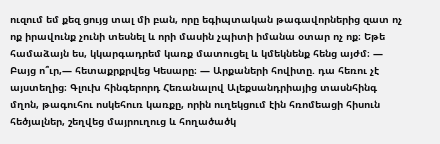ուզում եմ քեզ ցույց տալ մի բան, որը եգիպտական թագավորներից զատ ոչ ոք իրավունք չունի տեսնել և որի մասին չպիտի իմանա օտար ոչ ոք։ Եթե համաձայն ես, կկարգադրեմ կառք մատուցել և կմեկնենք հենց այժմ։ — Բայց ո՞ւր,— հետաքրքրվեց Կեսարը։ — Արքաների հովիտը. դա հեռու չէ այստեղից։ Գլուխ հինգերորդ Հեռանալով Ալեքսանդրիայից տասնհինգ մղոն, թագուհու ոսկեհուռ կառքը, որին ուղեկցում էին հռոմեացի հիսուն հեծյալներ, շեղվեց մայրուղուց և հողածածկ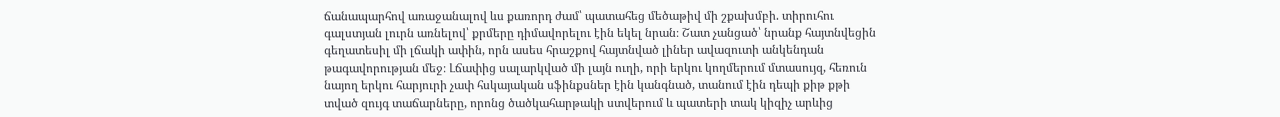ճանապարհով առաջանալով ևս քառորդ ժամ՝ պատահեց մեծաթիվ մի շքախմբի. տիրուհու գալստյան լուրն առնելով՝ քրմերը դիմավորելու էին եկել նրան։ Շատ չանցած՝ նրանք հայտնվեցին գեղատեսիլ մի լճակի ափին, որն ասես հրաշքով հայտնված լիներ ավազուտի անկենդան թագավորության մեջ։ Լճափից սալարկված մի լայն ուղի, որի երկու կողմերում մտասույզ, հեռուն նայող երկու հարյուրի չափ հսկայական սֆինքսներ էին կանգնած, տանում էին դեպի քիթ քթի տված զույգ տաճարները, որոնց ծածկահարթակի ստվերում և պատերի տակ կիզիչ արևից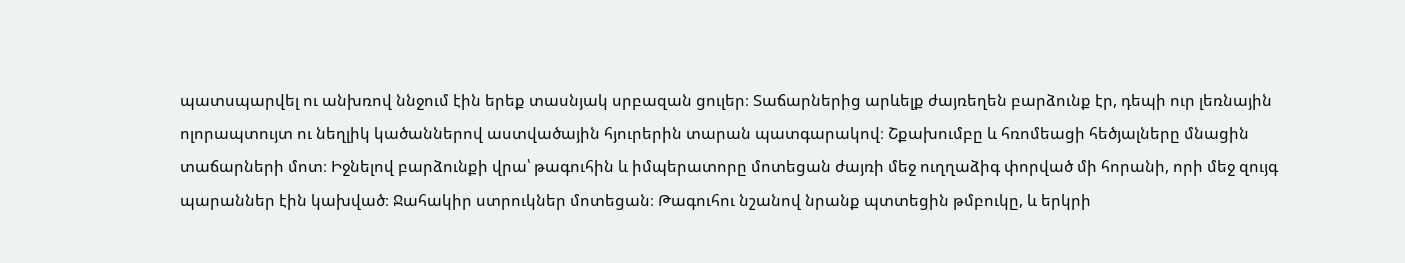պատսպարվել ու անխռով ննջում էին երեք տասնյակ սրբազան ցուլեր։ Տաճարներից արևելք ժայռեղեն բարձունք էր, դեպի ուր լեռնային ոլորապտույտ ու նեղլիկ կածաններով աստվածային հյուրերին տարան պատգարակով։ Շքախումբը և հռոմեացի հեծյալները մնացին տաճարների մոտ։ Իջնելով բարձունքի վրա՝ թագուհին և իմպերատորը մոտեցան ժայռի մեջ ուղղաձիգ փորված մի հորանի, որի մեջ զույգ պարաններ էին կախված։ Ջահակիր ստրուկներ մոտեցան։ Թագուհու նշանով նրանք պտտեցին թմբուկը, և երկրի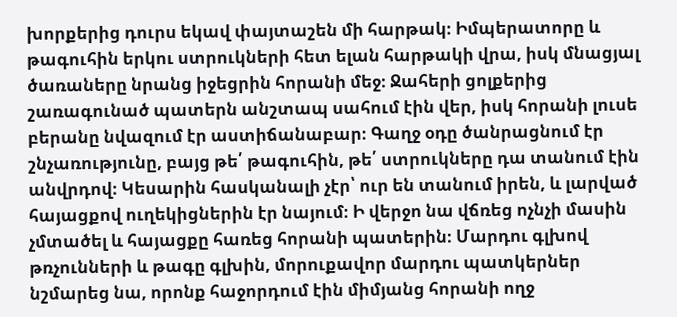խորքերից դուրս եկավ փայտաշեն մի հարթակ։ Իմպերատորը և թագուհին երկու ստրուկների հետ ելան հարթակի վրա, իսկ մնացյալ ծառաները նրանց իջեցրին հորանի մեջ։ Ջահերի ցոլքերից շառագունած պատերն անշտապ սահում էին վեր, իսկ հորանի լուսե բերանը նվազում էր աստիճանաբար։ Գաղջ օդը ծանրացնում էր շնչառությունը, բայց թե՛ թագուհին, թե՛ ստրուկները դա տանում էին անվրդով։ Կեսարին հասկանալի չէր՝ ուր են տանում իրեն, և լարված հայացքով ուղեկիցներին էր նայում։ Ի վերջո նա վճռեց ոչնչի մասին չմտածել և հայացքը հառեց հորանի պատերին։ Մարդու գլխով թռչունների և թագը գլխին, մորուքավոր մարդու պատկերներ նշմարեց նա, որոնք հաջորդում էին միմյանց հորանի ողջ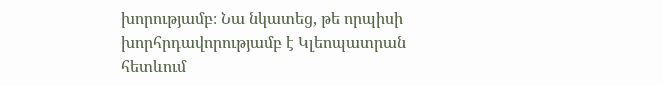խորությամբ։ Նա նկատեց, թե որպիսի խորհրդավորությամբ է Կլեոպատրան հետևում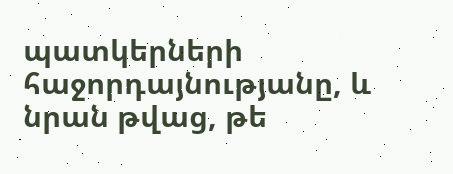պատկերների հաջորդայնությանը, և նրան թվաց, թե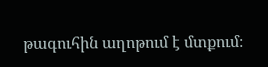թագուհին աղոթում է մտքում։